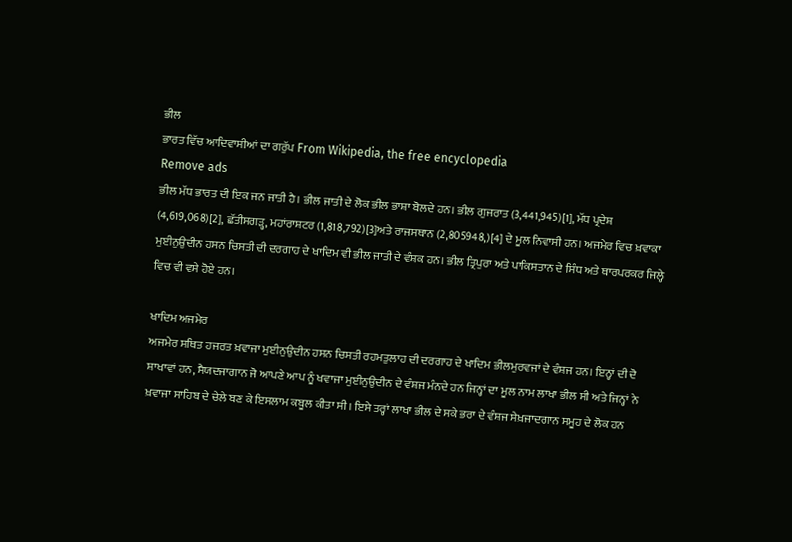ਭੀਲ
ਭਾਰਤ ਵਿੱਚ ਆਦਿਵਾਸੀਆਂ ਦਾ ਗਰੁੱਪ From Wikipedia, the free encyclopedia
Remove ads
ਭੀਲ ਮੱਧ ਭਾਰਤ ਦੀ ਇਕ ਜਨ ਜਾਤੀ ਹੈ। ਭੀਲ ਜਾਤੀ ਦੇ ਲੋਕ ਭੀਲ ਭਾਸ਼ਾ ਬੋਲਦੇ ਹਨ। ਭੀਲ ਗੁਜਰਾਤ (3,441,945)[1], ਮੱਧ ਪ੍ਰਦੇਸ਼ (4,619,068)[2], ਛੱਤੀਸਗੜ੍ਹ, ਮਹਾਂਰਾਸ਼ਟਰ (1,818,792)[3]ਅਤੇ ਰਾਜਸਥਾਨ (2,805948,)[4] ਦੇ ਮੂਲ ਨਿਵਾਸੀ ਹਨ। ਅਜਮੇਰ ਵਿਚ ਖ਼ਵਾਕਾ ਮੁਈਨੁਉਦੀਨ ਹਸਨ ਚਿਸਤੀ ਦੀ ਦਰਗਾਹ ਦੇ ਖਾਦਿਮ ਵੀ ਭੀਲ ਜਾਤੀ ਦੇ ਵੰਸ਼ਕ ਹਨ। ਭੀਲ ਤ੍ਰਿਪੁਰਾ ਅਤੇ ਪਾਕਿਸਤਾਨ ਦੇ ਸਿੰਧ ਅਤੇ ਥਾਰਪਰਕਰ ਜਿਲ੍ਹੇ ਵਿਚ ਵੀ ਵਸੇ ਹੋਏ ਹਨ।

ਖਾਦਿਮ ਅਜਮੇਰ
ਅਜਮੇਰ ਸਥਿਤ ਹਜਰਤ ਖ਼ਵਾਜਾ ਮੁਈਨੁਉਦੀਨ ਹਸਨ ਚਿਸਤੀ ਰਹਮਤੁਲਾਹ ਦੀ ਦਰਗਾਹ ਦੇ ਖਾਦਿਮ ਭੀਲਮੁਰਵਜਾਂ ਦੇ ਵੰਸ਼ਜ ਹਨ। ਇਨ੍ਹਾਂ ਦੀ ਦੋ ਸ਼ਾਖਾਵਾਂ ਹਨ, ਸੈਯਦਜਾਗਾਨ ਜੋ ਆਪਣੇ ਆਪ ਨੂੰ ਖਵਾਜਾ ਮੁਈਨੁਉਦੀਨ ਦੇ ਵੰਸ਼ਜ ਮੰਨਦੇ ਹਨ ਜਿਨ੍ਹਾਂ ਦਾ ਮੂਲ ਨਾਮ ਲਾਖਾ ਭੀਲ ਸੀ ਅਤੇ ਜਿਨ੍ਹਾਂ ਨੇ ਖ਼ਵਾਜਾ ਸਾਹਿਬ ਦੇ ਚੇਲੇ ਬਣ ਕੇ ਇਸਲਾਮ ਕਬੂਲ ਕੀਤਾ ਸੀ। ਇਸੇ ਤਰ੍ਹਾਂ ਲਾਖਾ ਭੀਲ ਦੇ ਸਕੇ ਭਰਾ ਦੇ ਵੰਸ਼ਜ ਸੇਖ਼ਜਾਦਗਾਨ ਸਮੂਹ ਦੇ ਲੋਕ ਹਨ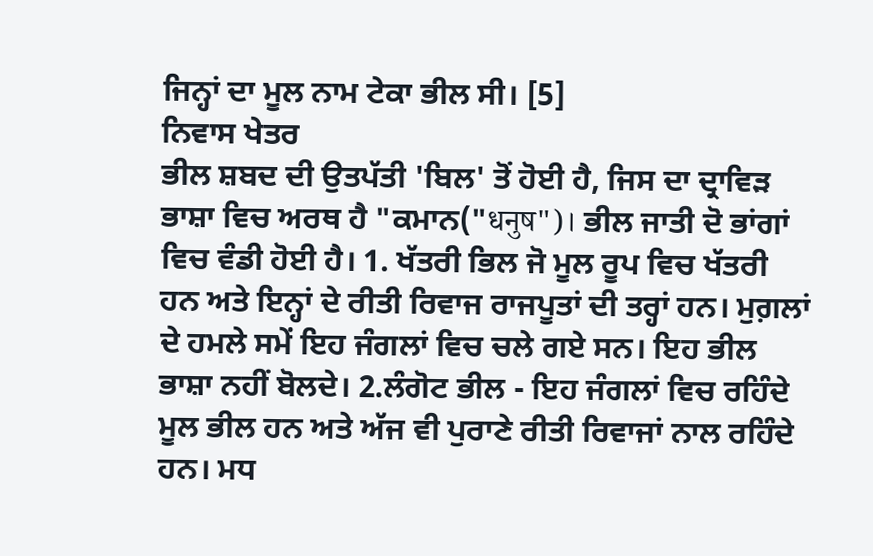ਜਿਨ੍ਹਾਂ ਦਾ ਮੂਲ ਨਾਮ ਟੇਕਾ ਭੀਲ ਸੀ। [5]
ਨਿਵਾਸ ਖੇਤਰ
ਭੀਲ ਸ਼ਬਦ ਦੀ ਉਤਪੱਤੀ 'ਬਿਲ' ਤੋਂ ਹੋਈ ਹੈ, ਜਿਸ ਦਾ ਦ੍ਰਾਵਿੜ ਭਾਸ਼ਾ ਵਿਚ ਅਰਥ ਹੈ "ਕਮਾਨ("धनुष")। ਭੀਲ ਜਾਤੀ ਦੋ ਭਾਂਗਾਂ ਵਿਚ ਵੰਡੀ ਹੋਈ ਹੈ। 1. ਖੱਤਰੀ ਭਿਲ ਜੋ ਮੂਲ ਰੂਪ ਵਿਚ ਖੱਤਰੀ ਹਨ ਅਤੇ ਇਨ੍ਹਾਂ ਦੇ ਰੀਤੀ ਰਿਵਾਜ ਰਾਜਪੂਤਾਂ ਦੀ ਤਰ੍ਹਾਂ ਹਨ। ਮੁਗ਼ਲਾਂ ਦੇ ਹਮਲੇ ਸਮੇਂ ਇਹ ਜੰਗਲਾਂ ਵਿਚ ਚਲੇ ਗਏ ਸਨ। ਇਹ ਭੀਲ ਭਾਸ਼ਾ ਨਹੀਂ ਬੋਲਦੇ। 2.ਲੰਗੋਟ ਭੀਲ - ਇਹ ਜੰਗਲਾਂ ਵਿਚ ਰਹਿੰਦੇ ਮੂਲ ਭੀਲ ਹਨ ਅਤੇ ਅੱਜ ਵੀ ਪੁਰਾਣੇ ਰੀਤੀ ਰਿਵਾਜਾਂ ਨਾਲ ਰਹਿੰਦੇ ਹਨ। ਮਧ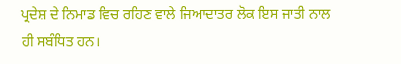ਪ੍ਰਦੇਸ਼ ਦੇ ਨਿਮਾਡ ਵਿਚ ਰਹਿਣ ਵਾਲੇ ਜਿਆਦਾਤਰ ਲੋਕ ਇਸ ਜਾਤੀ ਨਾਲ ਹੀ ਸਬੰਧਿਤ ਹਨ।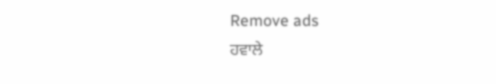Remove ads
ਹਵਾਲੇ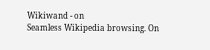Wikiwand - on
Seamless Wikipedia browsing. On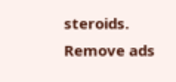steroids.
Remove ads